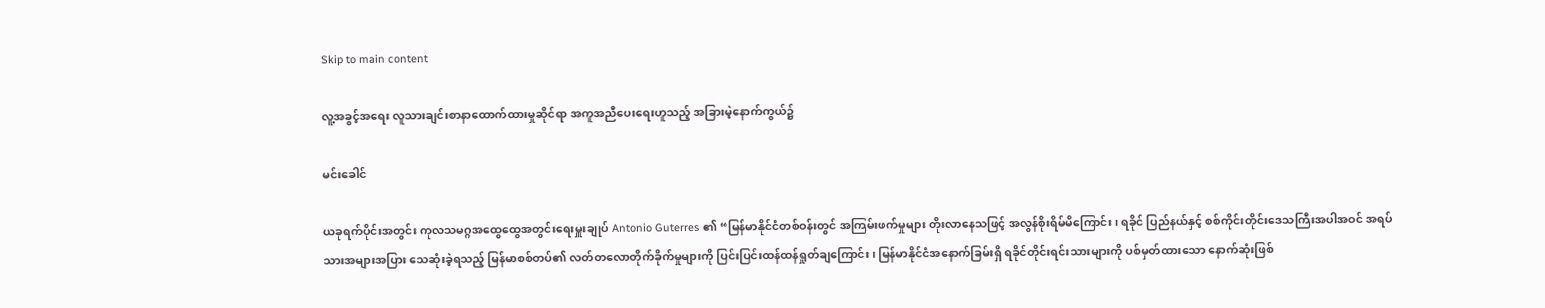Skip to main content

လူ့အခွင့်အရေး လူသားချင်းစာနာထောက်ထားမှုဆိုင်ရာ အကူအညီပေးရေးဟူသည့် အခြားမဲ့နောက်ကွယ်၌

မင်းခေါင်

ယခုရက်ပိုင်းအတွင်း ကုလသမဂ္ဂအထွေထွေအတွင်းရေးမှူးချုပ် Antonio Guterres ၏ “မြန်မာနိုင်ငံတစ်ဝန်းတွင် အကြမ်းဖက်မှုများ တိုးလာနေသဖြင့် အလွန်စိုးရိမ်မိကြောင်း၊ ရခိုင် ပြည်နယ်နှင့် စစ်ကိုင်းတိုင်းဒေသကြီးအပါအဝင် အရပ်သားအများအပြား သေဆုံးခဲ့ရသည့် မြန်မာစစ်တပ်၏ လတ်တလောတိုက်ခိုက်မှုများကို ပြင်းပြင်းထန်ထန်ရှုတ်ချကြောင်း၊ မြန်မာနိုင်ငံအနောက်ခြမ်းရှိ ရခိုင်တိုင်းရင်းသားများကို ပစ်မှတ်ထားသော နောက်ဆုံးဖြစ်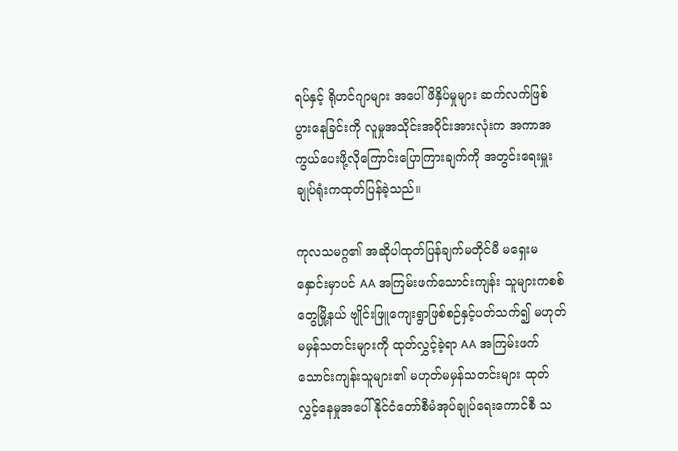ရပ်နှင့် ရိုဟင်ဂျာများ အပေါ်ဖိနှိပ်မှုများ ဆက်လက်ဖြစ်ပွားနေခြင်းကို လူမှုအသိုင်းအဝိုင်းအားလုံးက အကာအကွယ်ပေးဖို့လိုကြောင်းပြောကြားချက်ကို အတွင်းရေးမှူး ချုပ်ရုံးကထုတ်ပြန်ခဲ့သည်။

ကုလသမဂ္ဂ၏ အဆိုပါထုတ်ပြန်ချက်မတိုင်မီ မရှေးမနှောင်းမှာပင် AA အကြမ်းဖက်သောင်းကျန်း သူများကစစ်တွေမြို့နယ် ဗျိုင်းဖြူကျေးရွာဖြစ်စဉ်နှင့်ပတ်သက်၍ မဟုတ်မမှန်သတင်းများကို ထုတ်လွှင့်ခဲ့ရာ AA အကြမ်းဖက်သောင်းကျန်းသူများ၏ မဟုတ်မမှန်သတင်းများ ထုတ်လွှင့်နေမှုအပေါ် နိုင်ငံတော်စီမံအုပ်ချုပ်ရေးကောင်စီ သ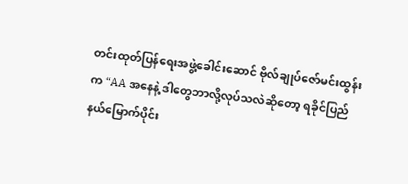တင်းထုတ်ပြန်ရေးအဖွဲ့ခေါင်းဆောင် ဗိုလ်ချုပ်ဇော်မင်းထွန်းက “AA အနေနဲ့ ဒါတွေဘာလို့လုပ်သလဲဆိုတော့ ရခိုင်ပြည်နယ်မြောက်ပိုင်း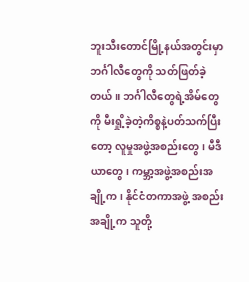ဘူးသီးတောင်မြို့နယ်အတွင်းမှာ ဘင်္ဂါလီတွေကို သတ်ဖြတ်ခဲ့ တယ်။ ဘင်္ဂါလီတွေရဲ့အိမ်တွေကို မီးရှို့ခဲ့တဲ့ကိစ္စနဲ့ပတ်သက်ပြီးတော့ လူမှုအဖွဲ့အစည်းတွေ၊ မီဒီယာတွေ၊ ကမ္ဘာ့အဖွဲ့အစည်းအချို့က၊ နိုင်ငံတကာအဖွဲ့ အစည်းအချို့က သူတို့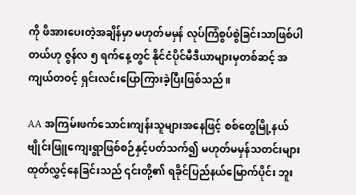ကို ဖိအားပေးတဲ့အချိန်မှာ မဟုတ်မမှန် လုပ်ကြံစွပ်စွဲခြင်းသာဖြစ်ပါတယ်ဟု ဇွန်လ ၅ ရက်နေ့တွင် နိုင်ငံပိုင်မီဒီယာများမှတစ်ဆင့် အကျယ်တဝင့် ရှင်းလင်းပြောကြားခဲ့ပြီးဖြစ်သည်။

AA အကြမ်းဖက်သောင်းကျန်းသူများအနေဖြင့် စစ်တွေမြို့နယ် ဗျိုင်းဖြူကျေးရွာဖြစ်စဉ်နှင့်ပတ်သက်၍ မဟုတ်မမှန်သတင်းများ ထုတ်လွှင့်နေခြင်းသည် ၎င်းတို့၏ ရခိုင်ပြည်နယ်မြောက်ပိုင်း ဘူး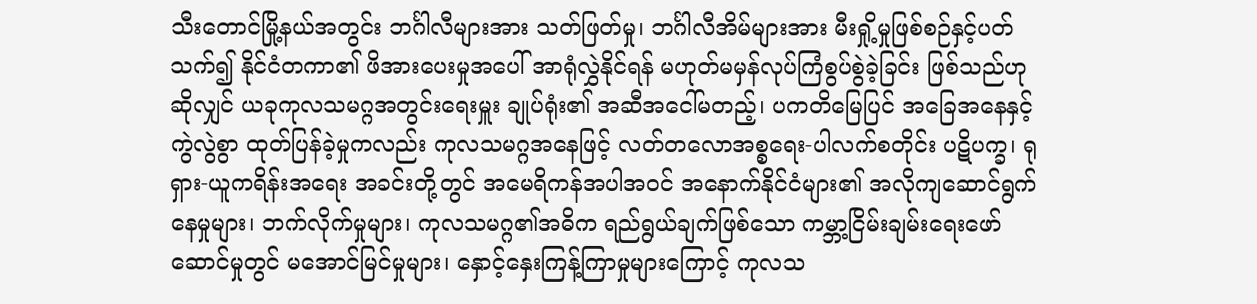သီးတောင်မြို့နယ်အတွင်း ဘင်္ဂါလီများအား သတ်ဖြတ်မှု၊ ဘင်္ဂါလီအိမ်များအား မီးရှို့မှုဖြစ်စဉ်နှင့်ပတ်သက်၍ နိုင်ငံတကာ၏ ဖိအားပေးမှုအပေါ် အာရုံလွှဲနိုင်ရန် မဟုတ်မမှန်လုပ်ကြံစွပ်စွဲခဲ့ခြင်း ဖြစ်သည်ဟုဆိုလျှင် ယခုကုလသမဂ္ဂအတွင်းရေးမှူး ချုပ်ရုံး၏ အဆီအငေါ်မတည့်၊ ပကတိမြေပြင် အခြေအနေနှင့် ကွဲလွဲစွာ ထုတ်ပြန်ခဲ့မှုကလည်း ကုလသမဂ္ဂအနေဖြင့် လတ်တလောအစ္စရေး-ပါလက်စတိုင်း ပဋိပက္ခ၊ ရုရှား-ယူကရိန်းအရေး အခင်းတို့တွင် အမေရိကန်အပါအဝင် အနောက်နိုင်ငံများ၏ အလိုကျဆောင်ရွက်နေမှုများ၊ ဘက်လိုက်မှုများ၊ ကုလသမဂ္ဂ၏အဓိက ရည်ရွယ်ချက်ဖြစ်သော ကမ္ဘာ့ငြိမ်းချမ်းရေးဖော်ဆောင်မှုတွင် မအောင်မြင်မှုများ၊ နှောင့်နှေးကြန့်ကြာမှုများကြောင့် ကုလသ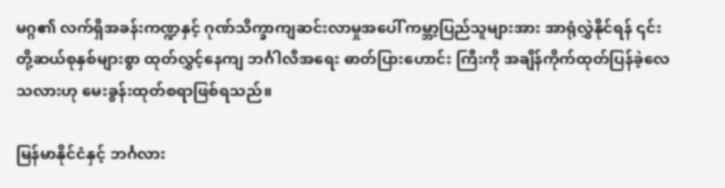မဂ္ဂ၏ လက်ရှိအခန်းကဏ္ဍနှင့် ဂုဏ်သိက္ခာကျဆင်းလာမှုအပေါ် ကမ္ဘာ့ပြည်သူများအား အာရုံလွှဲနိုင်ရန် ၎င်းတို့ဆယ်စုနှစ်များစွာ ထုတ်လွှင့်နေကျ ဘင်္ဂါလီအရေး ဓာတ်ပြားဟောင်း ကြီးကို အချိန်ကိုက်ထုတ်ပြန်ခဲ့လေသလားဟု မေးခွန်းထုတ်စရာဖြစ်ရသည်။

မြန်မာနိုင်ငံနှင့် ဘင်္ဂလား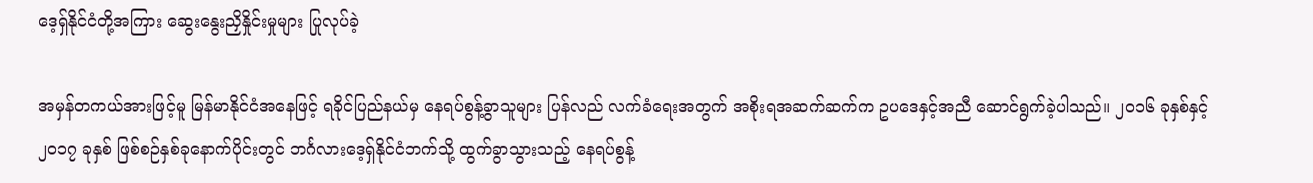ဒေ့ရှ်နိုင်ငံတို့အကြား ဆွေးနွေးညှိနှိုင်းမှုများ ပြုလုပ်ခဲ့

အမှန်တကယ်အားဖြင့်မူ မြန်မာနိုင်ငံအနေဖြင့် ရခိုင်ပြည်နယ်မှ နေရပ်စွန့်ခွာသူများ ပြန်လည် လက်ခံရေးအတွက် အစိုးရအဆက်ဆက်က ဥပဒေနှင့်အညီ ဆောင်ရွက်ခဲ့ပါသည်။ ၂၀၁၆ ခုနှစ်နှင့် ၂၀၁၇ ခုနှစ် ဖြစ်စဉ်နှစ်ခုနောက်ပိုင်းတွင် ဘင်္ဂလားဒေ့ရှ်နိုင်ငံဘက်သို့ ထွက်ခွာသွားသည့် နေရပ်စွန့်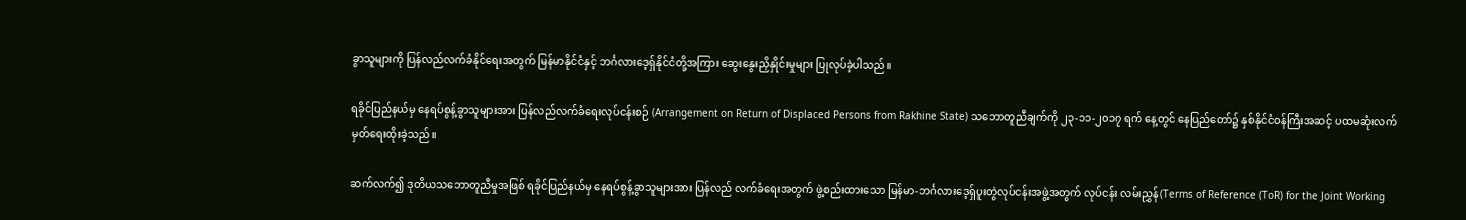ခွာသူများကို ပြန်လည်လက်ခံနိုင်ရေးအတွက် မြန်မာနိုင်ငံနှင့် ဘင်္ဂလားဒေ့ရှ်နိုင်ငံတို့အကြား ဆွေးနွေးညှိနှိုင်းမှုများ ပြုလုပ်ခဲ့ပါသည်။

ရခိုင်ပြည်နယ်မှ နေရပ်စွန့်ခွာသူများအား ပြန်လည်လက်ခံရေးလုပ်ငန်းစဉ် (Arrangement on Return of Displaced Persons from Rakhine State) သဘောတူညီချက်ကို ၂၃-၁၁-၂၀၁၇ ရက် နေ့တွင် နေပြည်တော်၌ နှစ်နိုင်ငံဝန်ကြီးအဆင့် ပထမဆုံးလက်မှတ်ရေးထိုးခဲ့သည်။

ဆက်လက်၍ ဒုတိယသဘောတူညီမှုအဖြစ် ရခိုင်ပြည်နယ်မှ နေရပ်စွန့်ခွာသူများအား ပြန်လည် လက်ခံရေးအတွက် ဖွဲ့စည်းထားသော မြန်မာ-ဘင်္ဂလားဒေ့ရှ်ပူးတွဲလုပ်ငန်းအဖွဲ့အတွက် လုပ်ငန်း လမ်းညွှန်(Terms of Reference (ToR) for the Joint Working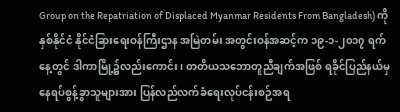Group on the Repatriation of Displaced Myanmar Residents From Bangladesh) ကို နှစ်နိုင်ငံ နိုင်ငံခြားရေးဝန်ကြီးဌာန အမြဲတမ်း အတွင်းဝန်အဆင့်က ၁၉-၁-၂၀၁၇ ရက်နေ့တွင် ဒါကာမြို့၌လည်းကောင်း၊ တတိယသဘောတူညီချက်အဖြစ် ရခိုင်ပြည်နယ်မှ နေရပ်စွန့်ခွာသူများအား ပြန်လည်လက်ခံရေးလုပ်ငန်းစဉ်အရ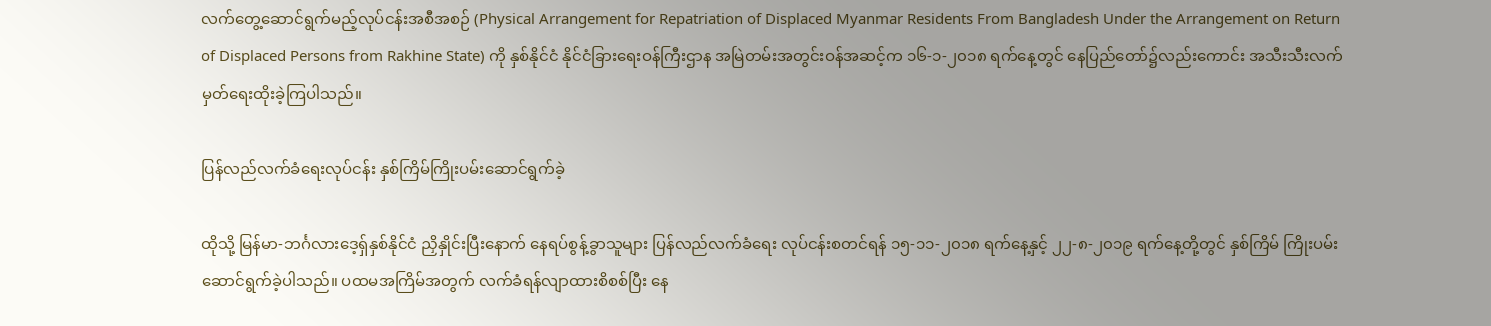လက်တွေ့ဆောင်ရွက်မည့်လုပ်ငန်းအစီအစဉ် (Physical Arrangement for Repatriation of Displaced Myanmar Residents From Bangladesh Under the Arrangement on Return of Displaced Persons from Rakhine State) ကို နှစ်နိုင်ငံ နိုင်ငံခြားရေးဝန်ကြီးဌာန အမြဲတမ်းအတွင်းဝန်အဆင့်က ၁၆-၁-၂၀၁၈ ရက်နေ့တွင် နေပြည်တော်၌လည်းကောင်း အသီးသီးလက်မှတ်ရေးထိုးခဲ့ကြပါသည်။

ပြန်လည်လက်ခံရေးလုပ်ငန်း နှစ်ကြိမ်ကြိုးပမ်းဆောင်ရွက်ခဲ့

ထိုသို့ မြန်မာ-ဘင်္ဂလားဒေ့ရှ်နှစ်နိုင်ငံ ညှိနှိုင်းပြီးနောက် နေရပ်စွန့်ခွာသူများ ပြန်လည်လက်ခံရေး လုပ်ငန်းစတင်ရန် ၁၅-၁၁-၂၀၁၈ ရက်နေ့နှင့် ၂၂-၈-၂၀၁၉ ရက်နေ့တို့တွင် နှစ်ကြိမ် ကြိုးပမ်းဆောင်ရွက်ခဲ့ပါသည်။ ပထမအကြိမ်အတွက် လက်ခံရန်လျာထားစိစစ်ပြီး နေ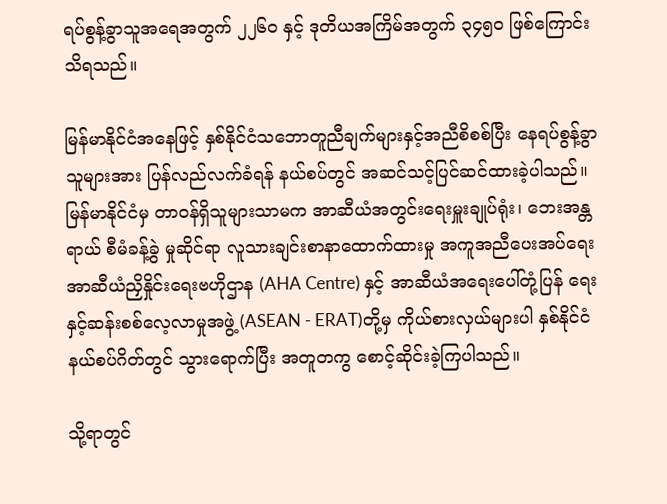ရပ်စွန့်ခွာသူအရေအတွက် ၂၂၆၀ နှင့် ဒုတိယအကြိမ်အတွက် ၃၄၅၀ ဖြစ်ကြောင်း သိရသည်။

မြန်မာနိုင်ငံအနေဖြင့် နှစ်နိုင်ငံသဘောတူညီချက်များနှင့်အညီစိစစ်ပြီး နေရပ်စွန့်ခွာသူများအား ပြန်လည်လက်ခံရန် နယ်စပ်တွင် အဆင်သင့်ပြင်ဆင်ထားခဲ့ပါသည်။ မြန်မာနိုင်ငံမှ တာဝန်ရှိသူများသာမက အာဆီယံအတွင်းရေးမှူးချုပ်ရုံး၊ ဘေးအန္တရာယ် စီမံခန့်ခွဲ မှုဆိုင်ရာ လူသားချင်းစာနာထောက်ထားမှု အကူအညီပေးအပ်ရေး အာဆီယံညှိနှိုင်းရေးဗဟိုဌာန (AHA Centre) နှင့် အာဆီယံအရေးပေါ်တုံ့ပြန် ရေးနှင့်ဆန်းစစ်လေ့လာမှုအဖွဲ့ (ASEAN - ERAT)တို့မှ ကိုယ်စားလှယ်များပါ နှစ်နိုင်ငံနယ်စပ်ဂိတ်တွင် သွားရောက်ပြီး အတူတကွ စောင့်ဆိုင်းခဲ့ကြပါသည်။

သို့ရာတွင်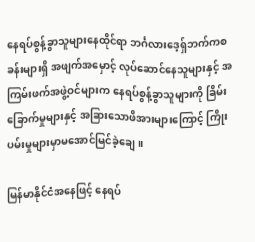နေရပ်စွန့်ခွာသူများနေထိုင်ရာ ဘင်္ဂလားဒေ့ရှ်ဘက်ကစခန်းများရှိ အဖျက်အမှောင့် လုပ်ဆောင်နေသူများနှင့် အကြမ်းဖက်အဖွဲ့ဝင်များက နေရပ်စွန့်ခွာသူများကို ခြိမ်းခြောက်မှုများနှင့် အခြားသောဖိအားများကြောင့် ကြိုးပမ်းမှုများမှာမအောင်မြင်ခဲ့ချေ။

မြန်မာနိုင်ငံအနေဖြင့် နေရပ်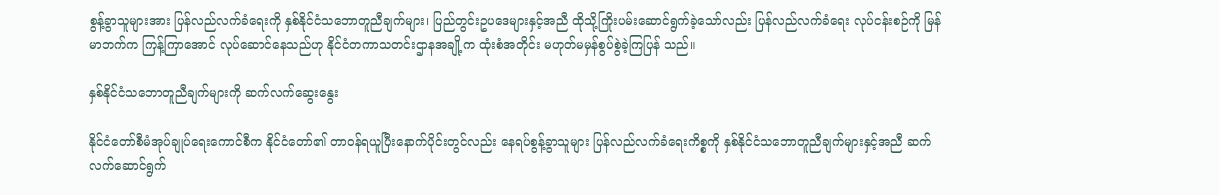စွန့်ခွာသူများအား ပြန်လည်လက်ခံရေးကို နှစ်နိုင်ငံသဘောတူညီချက်များ၊ ပြည်တွင်းဥပဒေများနှင့်အညီ ထိုသို့ကြိုးပမ်းဆောင်ရွက်ခဲ့သော်လည်း ပြန်လည်လက်ခံရေး လုပ်ငန်းစဉ်ကို မြန်မာဘက်က ကြန့်ကြာအောင် လုပ်ဆောင်နေသည်ဟု နိုင်ငံတကာသတင်းဌာနအချို့က ထုံးစံအတိုင်း မဟုတ်မမှန်စွပ်စွဲခဲ့ကြပြန် သည်။

နှစ်နိုင်ငံသဘောတူညီချက်များကို ဆက်လက်ဆွေးနွေး

နိုင်ငံတော်စီမံအုပ်ချုပ်ရေးကောင်စီက နိုင်ငံတော်၏ တာဝန်ရယူပြီးနောက်ပိုင်းတွင်လည်း နေရပ်စွန့်ခွာသူများ ပြန်လည်လက်ခံရေးကိစ္စကို နှစ်နိုင်ငံသဘောတူညီချက်များနှင့်အညီ ဆက်လက်ဆောင်ရွက်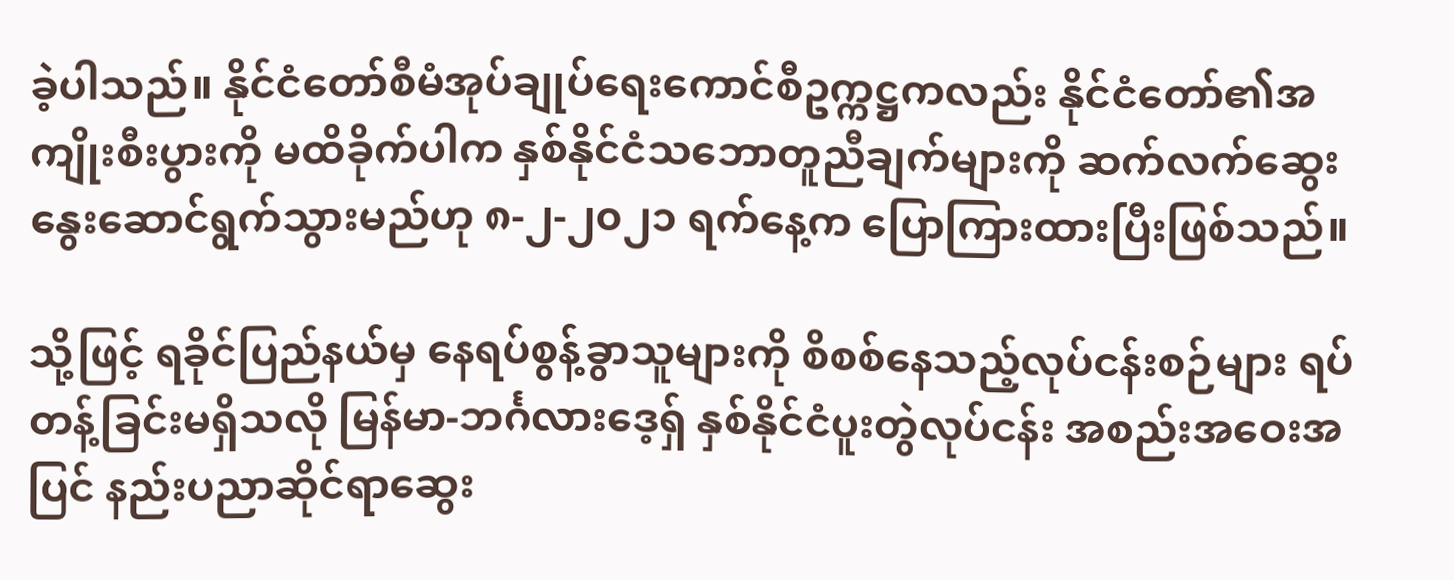ခဲ့ပါသည်။ နိုင်ငံတော်စီမံအုပ်ချုပ်ရေးကောင်စီဥက္ကဋ္ဌကလည်း နိုင်ငံတော်၏အကျိုးစီးပွားကို မထိခိုက်ပါက နှစ်နိုင်ငံသဘောတူညီချက်များကို ဆက်လက်ဆွေးနွေးဆောင်ရွက်သွားမည်ဟု ၈-၂-၂၀၂၁ ရက်နေ့က ပြောကြားထားပြီးဖြစ်သည်။

သို့ဖြင့် ရခိုင်ပြည်နယ်မှ နေရပ်စွန့်ခွာသူများကို စိစစ်နေသည့်လုပ်ငန်းစဉ်များ ရပ်တန့်ခြင်းမရှိသလို မြန်မာ-ဘင်္ဂလားဒေ့ရှ် နှစ်နိုင်ငံပူးတွဲလုပ်ငန်း အစည်းအဝေးအပြင် နည်းပညာဆိုင်ရာဆွေး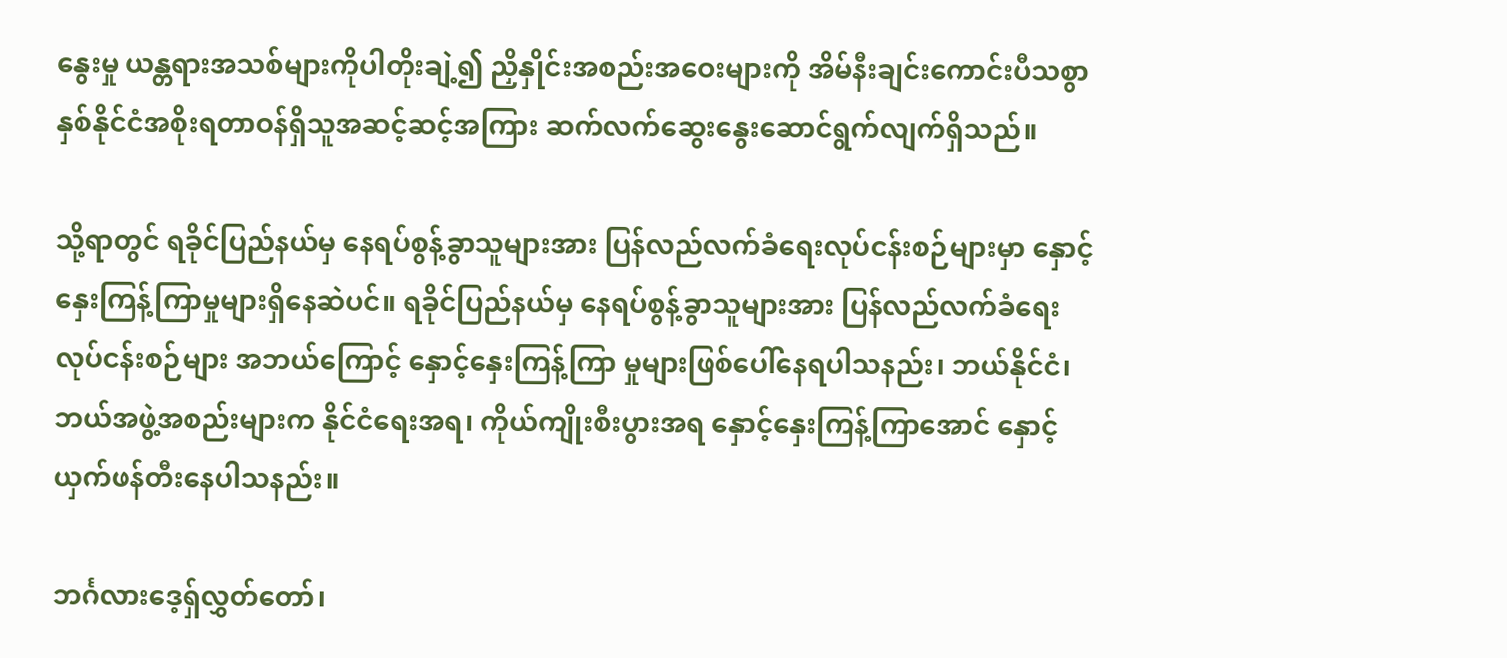နွေးမှု ယန္တရားအသစ်များကိုပါတိုးချဲ့၍ ညှိနှိုင်းအစည်းအဝေးများကို အိမ်နီးချင်းကောင်းပီသစွာ နှစ်နိုင်ငံအစိုးရတာဝန်ရှိသူအဆင့်ဆင့်အကြား ဆက်လက်ဆွေးနွေးဆောင်ရွက်လျက်ရှိသည်။

သို့ရာတွင် ရခိုင်ပြည်နယ်မှ နေရပ်စွန့်ခွာသူများအား ပြန်လည်လက်ခံရေးလုပ်ငန်းစဉ်များမှာ နှောင့်နှေးကြန့်ကြာမှုများရှိနေဆဲပင်။ ရခိုင်ပြည်နယ်မှ နေရပ်စွန့်ခွာသူများအား ပြန်လည်လက်ခံရေး လုပ်ငန်းစဉ်များ အဘယ်ကြောင့် နှောင့်နှေးကြန့်ကြာ မှုများဖြစ်ပေါ်နေရပါသနည်း၊ ဘယ်နိုင်ငံ၊ ဘယ်အဖွဲ့အစည်းများက နိုင်ငံရေးအရ၊ ကိုယ်ကျိုးစီးပွားအရ နှောင့်နှေးကြန့်ကြာအောင် နှောင့်ယှက်ဖန်တီးနေပါသနည်း။

ဘင်္ဂလားဒေ့ရှ်လွှတ်တော်၊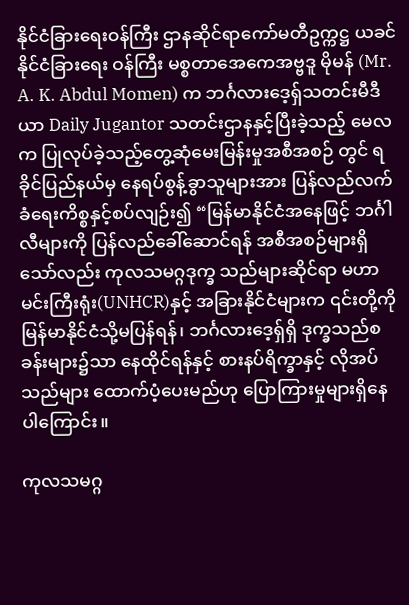နိုင်ငံခြားရေးဝန်ကြီး ဌာနဆိုင်ရာကော်မတီဥက္ကဋ္ဌ ယခင်နိုင်ငံခြားရေး ဝန်ကြီး မစ္စတာအေကေအဗ္ဗဒူ မိုမန် (Mr. A. K. Abdul Momen) က ဘင်္ဂလားဒေ့ရှ်သတင်းမီဒီယာ Daily Jugantor သတင်းဌာနနှင့်ပြီးခဲ့သည့် မေလက ပြုလုပ်ခဲ့သည့်တွေ့ဆုံမေးမြန်းမှုအစီအစဉ် တွင် ရခိုင်ပြည်နယ်မှ နေရပ်စွန့်ခွာသူများအား ပြန်လည်လက်ခံရေးကိစ္စနှင့်စပ်လျဉ်း၍ “မြန်မာနိုင်ငံအနေဖြင့် ဘင်္ဂါလီများကို ပြန်လည်ခေါ်ဆောင်ရန် အစီအစဉ်များရှိသော်လည်း ကုလသမဂ္ဂဒုက္ခ သည်များဆိုင်ရာ မဟာမင်းကြီးရုံး(UNHCR)နှင့် အခြားနိုင်ငံများက ၎င်းတို့ကို မြန်မာနိုင်ငံသို့မပြန်ရန်၊ ဘင်္ဂလားဒေ့ရှ်ရှိ ဒုက္ခသည်စခန်းများ၌သာ နေထိုင်ရန်နှင့် စားနပ်ရိက္ခာနှင့် လိုအပ်သည်များ ထောက်ပံ့ပေးမည်ဟု ပြောကြားမှုများရှိနေပါကြောင်း။

ကုလသမဂ္ဂ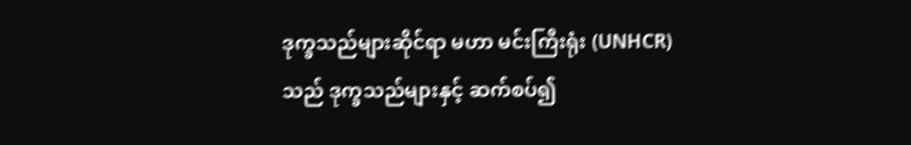ဒုက္ခသည်များဆိုင်ရာ မဟာ မင်းကြီးရုံး (UNHCR) သည် ဒုက္ခသည်များနှင့် ဆက်စပ်၍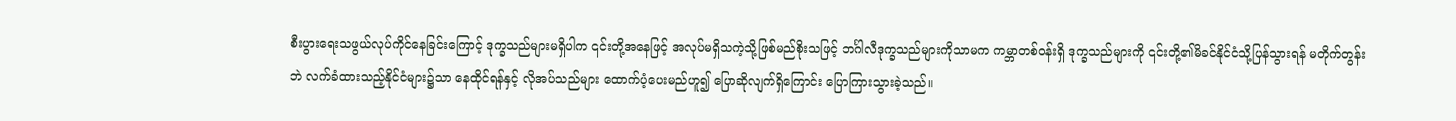စီးပွားရေးသဖွယ်လုပ်ကိုင်နေခြင်းကြောင့် ဒုက္ခသည်များမရှိပါက ၎င်းတို့အနေဖြင့် အလုပ်မရှိသကဲ့သို့ဖြစ်မည်စိုးသဖြင့် ဘင်္ဂါလီဒုက္ခသည်များကိုသာမက ကမ္ဘာတစ်ဝန်းရှိ ဒုက္ခသည်များကို ၎င်းတို့၏မိခင်နိုင်ငံသို့ပြန်သွားရန် မတိုက်တွန်းဘဲ လက်ခံထားသည့်နိုင်ငံများ၌သာ နေထိုင်ရန်နှင့် လိုအပ်သည်များ ထောက်ပံ့ပေးမည်ဟူ၍ ပြောဆိုလျက်ရှိကြောင်း ပြောကြားသွားခဲ့သည်။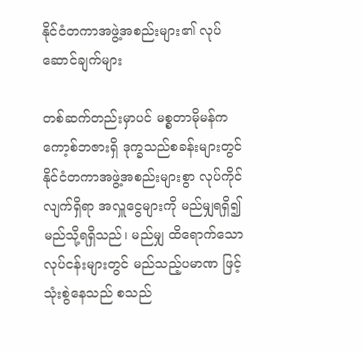နိုင်ငံတကာအဖွဲ့အစည်းများ၏ လုပ်ဆောင်ချက်များ

တစ်ဆက်တည်းမှာပင် မစ္စတာမိုမန်ကကော့စ်ဘဇားရှိ ဒုက္ခသည်စခန်းများတွင် နိုင်ငံတကာအဖွဲ့အစည်းများစွာ လုပ်ကိုင်လျက်ရှိရာ အလှူငွေများကို မည်မျှရရှိ၍ မည်သို့ရရှိသည်၊ မည်မျှ ထိရောက်သောလုပ်ငန်းများတွင် မည်သည့်ပမာဏ ဖြင့် သုံးစွဲနေသည် စသည်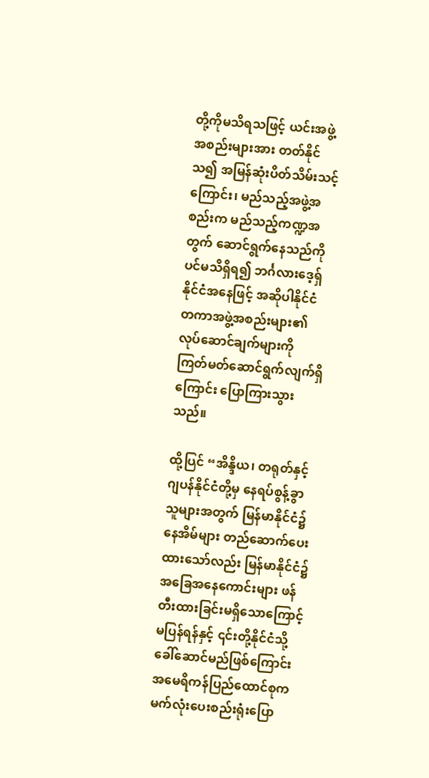တို့ကိုမသိရသဖြင့် ယင်းအဖွဲ့အစည်းများအား တတ်နိုင်သ၍ အမြန်ဆုံးပိတ်သိမ်းသင့်ကြောင်း၊ မည်သည့်အဖွဲ့အစည်းက မည်သည့်ကဏ္ဍအတွက် ဆောင်ရွက်နေသည်ကိုပင်မသိရှိရ၍ ဘင်္ဂလားဒေ့ရှ်နိုင်ငံအနေဖြင့် အဆိုပါနိုင်ငံတကာအဖွဲ့အစည်းများ၏ လုပ်ဆောင်ချက်များကို ကြတ်မတ်ဆောင်ရွက်လျက်ရှိကြောင်း ပြောကြားသွားသည်။

ထို့ပြင် “အိန္ဒိယ၊ တရုတ်နှင့်ဂျပန်နိုင်ငံတို့မှ နေရပ်စွန့်ခွာသူများအတွက် မြန်မာနိုင်ငံ၌ နေအိမ်များ တည်ဆောက်ပေးထားသော်လည်း မြန်မာနိုင်ငံ၌ အခြေအနေကောင်းများ ဖန်တီးထားခြင်းမရှိသောကြောင့် မပြန်ရန်နှင့် ၎င်းတို့နိုင်ငံသို့ခေါ်ဆောင်မည်ဖြစ်ကြောင်း အမေရိကန်ပြည်ထောင်စုက မက်လုံးပေးစည်းရုံးပြော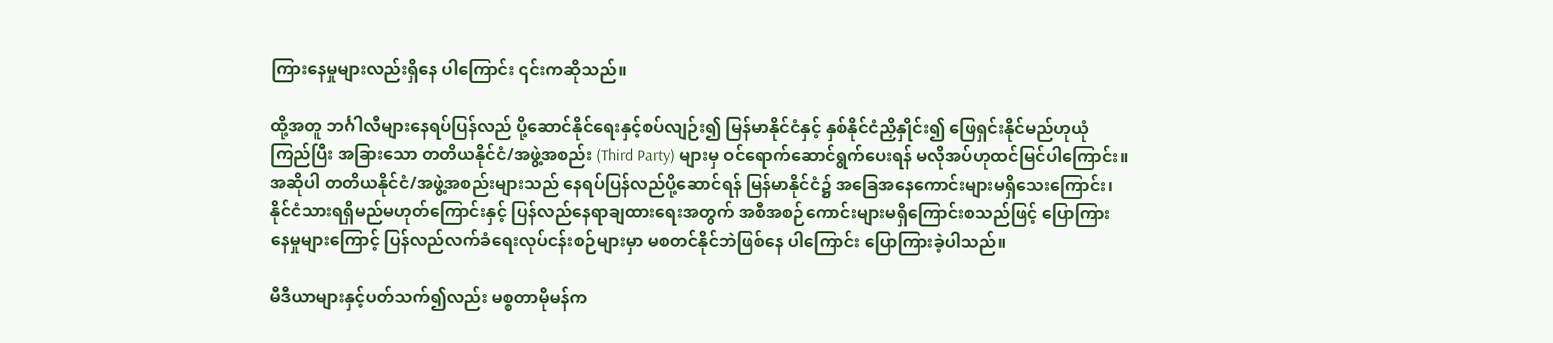ကြားနေမှုများလည်းရှိနေ ပါကြောင်း ၎င်းကဆိုသည်။

ထို့အတူ ဘင်္ဂါလီများနေရပ်ပြန်လည် ပို့ဆောင်နိုင်ရေးနှင့်စပ်လျဉ်း၍ မြန်မာနိုင်ငံနှင့် နှစ်နိုင်ငံညှိနှိုင်း၍ ဖြေရှင်းနိုင်မည်ဟုယုံကြည်ပြီး အ‌ခြားသော တတိယနိုင်ငံ/အဖွဲ့အစည်း (Third Party) များမှ ဝင်ရောက်ဆောင်ရွက်ပေးရန် မလိုအပ်ဟုထင်မြင်ပါကြောင်း။ အဆိုပါ တတိယနိုင်ငံ/အဖွဲ့အစည်းများသည် နေရပ်ပြန်လည်ပို့ဆောင်ရန် မြန်မာနိုင်ငံ၌ အခြေအနေကောင်းများမရှိသေးကြောင်း၊ နိုင်ငံသားရရှိမည်မဟုတ်ကြောင်းနှင့် ပြန်လည်နေရာချထားရေးအတွက် အစီအစဉ်ကောင်းများမရှိကြောင်းစသည်ဖြင့် ပြောကြားနေမှုများကြောင့် ပြန်လည်လက်ခံရေးလုပ်ငန်းစဉ်များမှာ မစတင်နိုင်ဘဲဖြစ်နေ ပါကြောင်း ပြောကြားခဲ့ပါသည်။

မီဒီယာများနှင့်ပတ်သက်၍လည်း မစ္စတာမိုမန်က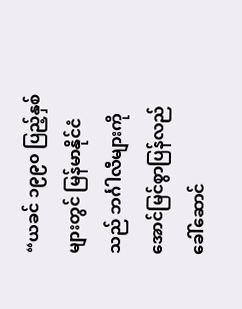“ယခင် ၁၉၉၀ ပြည့်နှစ်များတွင် မြန်မာနိုင်ငံသည် ဘင်္ဂါလီများကို အောင်မြင်စွာပြန်လည် ခေါ်ဆောင်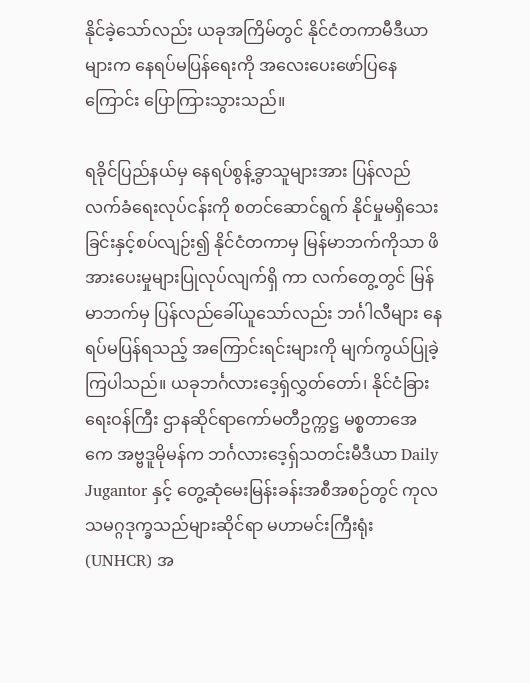နိုင်ခဲ့သော်လည်း ယခုအကြိမ်တွင် နိုင်ငံတကာမီဒီယာများက နေရပ်မပြန်ရေးကို အလေးပေးဖော်ပြနေကြောင်း ပြောကြားသွားသည်။

ရခိုင်ပြည်နယ်မှ နေရပ်စွန့်ခွာသူများအား ပြန်လည်လက်ခံရေးလုပ်ငန်းကို စတင်ဆောင်ရွက် နိုင်မှုမရှိသေးခြင်းနှင့်စပ်လျဉ်း၍ နိုင်ငံတကာမှ မြန်မာဘက်ကိုသာ ဖိအားပေးမှုများပြုလုပ်လျက်ရှိ ကာ လက်တွေ့တွင် မြန်မာဘက်မှ ပြန်လည်ခေါ်ယူသော်လည်း ဘင်္ဂါလီများ နေရပ်မပြန်ရသည့် အကြောင်းရင်းများကို မျက်ကွယ်ပြုခဲ့ကြပါသည်။ ယခုဘင်္ဂလားဒေ့ရှ်လွှတ်တော်၊ နိုင်ငံခြားရေးဝန်ကြီး ဌာနဆိုင်ရာကော်မတီဥက္ကဋ္ဌ မစ္စတာအေကေ အဗ္ဗဒူမိုမန်က ဘင်္ဂလားဒေ့ရှ်သတင်းမီဒီယာ Daily Jugantor နှင့် တွေ့ဆုံမေးမြန်းခန်းအစီအစဉ်တွင် ကုလသမဂ္ဂဒုက္ခသည်များဆိုင်ရာ မဟာမင်းကြီးရုံး (UNHCR) အ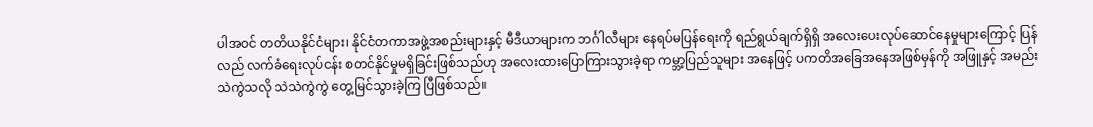ပါအဝင် တတိယနိုင်ငံများ၊ နိုင်ငံတကာအဖွဲ့အစည်းများနှင့် မီဒီယာများက ဘင်္ဂါလီများ နေရပ်မပြန်ရေးကို ရည်ရွယ်ချက်ရှိရှိ အလေးပေးလုပ်ဆောင်နေမှုများကြောင့် ပြန်လည် လက်ခံရေးလုပ်ငန်း စတင်နိုင်မှုမရှိခြင်းဖြစ်သည်ဟု အလေးထားပြောကြားသွားခဲ့ရာ ကမ္ဘာ့ပြည်သူများ အနေဖြင့် ပကတိအခြေအနေအဖြစ်မှန်ကို အဖြူနှင့် အမည်း သဲကွဲသလို သဲသဲကွဲကွဲ တွေ့မြင်သွားခဲ့ကြ ပြီဖြစ်သည်။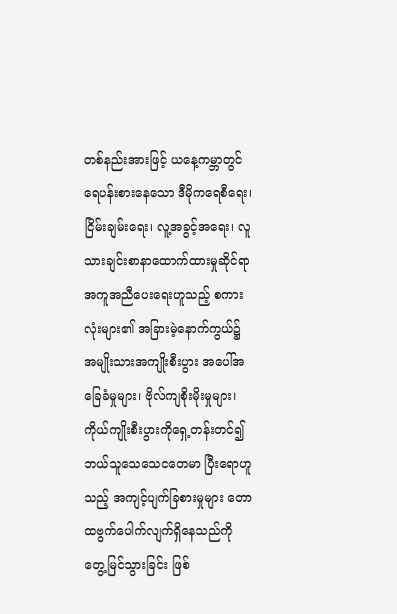တစ်နည်းအားဖြင့် ယနေ့ကမ္ဘာတွင်ရေပန်းစားနေသော ဒီမိုကရေစီရေး၊ ငြိမ်းချမ်းရေး၊ လူ့အခွင့်အရေး၊ လူသားချင်းစာနာထောက်ထားမှုဆိုင်ရာ အကူအညီပေးရေးဟူသည့် စကားလုံးများ၏ အခြားမဲ့နောက်ကွယ်၌ အမျိုးသားအကျိုးစီးပွား အပေါ်အခြေခံမှုများ၊ ဗိုလ်ကျစိုးမိုးမှုများ၊ ကိုယ်ကျိုးစီးပွားကိုရှေ့တန်းတင်၍ ဘယ်သူသေသေငတေမာ ပြီးရောဟူသည့် အကျင့်ပျက်ခြစားမှုများ တောထဗွက်ပေါက်လျက်ရှိနေသည်ကို တွေ့မြင်သွားခြင်း ဖြစ်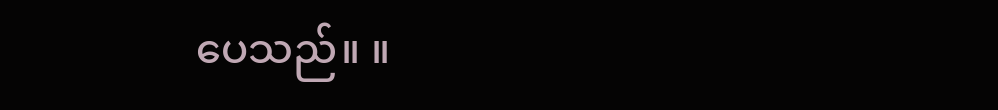ပေသည်။ ။